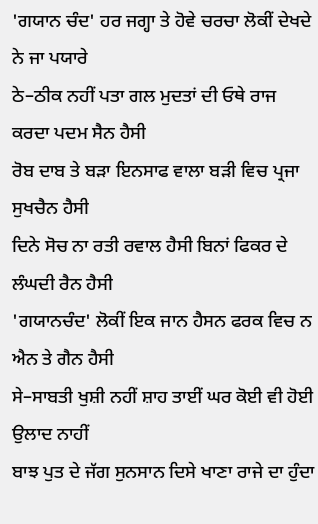'ਗਯਾਨ ਚੰਦ' ਹਰ ਜਗ੍ਹਾ ਤੇ ਹੋਵੇ ਚਰਚਾ ਲੋਕੀਂ ਦੇਖਦੇ ਨੇ ਜਾ ਪਯਾਰੇ
ਠੇ–ਠੀਕ ਨਹੀਂ ਪਤਾ ਗਲ ਮੁਦਤਾਂ ਦੀ ਓਥੇ ਰਾਜ ਕਰਦਾ ਪਦਮ ਸੈਨ ਹੈਸੀ
ਰੋਬ ਦਾਬ ਤੇ ਬੜਾ ਇਨਸਾਫ ਵਾਲਾ ਬੜੀ ਵਿਚ ਪ੍ਰਜਾ ਸੁਖਚੈਨ ਹੈਸੀ
ਦਿਨੇ ਸੋਚ ਨਾ ਰਤੀ ਰਵਾਲ ਹੈਸੀ ਬਿਨਾਂ ਫਿਕਰ ਦੇ ਲੰਘਦੀ ਰੈਨ ਹੈਸੀ
'ਗਯਾਨਚੰਦ' ਲੋਕੀਂ ਇਕ ਜਾਨ ਹੈਸਨ ਫਰਕ ਵਿਚ ਨ ਐਨ ਤੇ ਗੈਨ ਹੈਸੀ
ਸੇ–ਸਾਬਤੀ ਖੁਸ਼ੀ ਨਹੀਂ ਸ਼ਾਹ ਤਾਈਂ ਘਰ ਕੋਈ ਵੀ ਹੋਈ ਉਲਾਦ ਨਾਹੀਂ
ਬਾਝ ਪੁਤ ਦੇ ਜੱਗ ਸੁਨਸਾਨ ਦਿਸੇ ਖਾਣਾ ਰਾਜੇ ਦਾ ਹੁੰਦਾ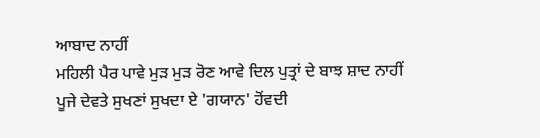ਆਬਾਦ ਨਾਹੀਂ
ਮਹਿਲੀ ਪੈਰ ਪਾਵੇ ਮੁੜ ਮੁੜ ਰੋਣ ਆਵੇ ਦਿਲ ਪੁਤ੍ਰਾਂ ਦੇ ਬਾਝ ਸ਼ਾਦ ਨਾਹੀਂ
ਪੂਜੇ ਦੇਵਤੇ ਸੁਖਣਾਂ ਸੁਖਦਾ ਏ 'ਗਯਾਨ' ਹੋਂਵਦੀ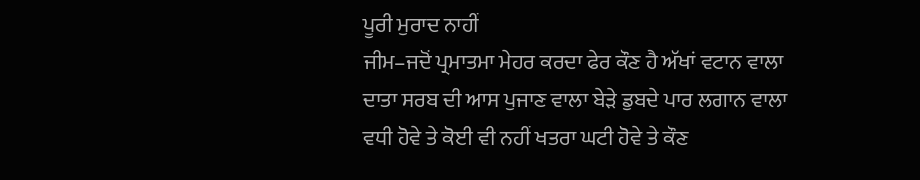ਪੂਰੀ ਮੁਰਾਦ ਨਾਹੀਂ
ਜੀਮ–ਜਦੋਂ ਪ੍ਰਮਾਤਮਾ ਮੇਹਰ ਕਰਦਾ ਫੇਰ ਕੌਣ ਹੈ ਅੱਖਾਂ ਵਟਾਨ ਵਾਲਾ
ਦਾਤਾ ਸਰਬ ਦੀ ਆਸ ਪੁਜਾਣ ਵਾਲਾ ਬੇੜੇ ਡੁਬਦੇ ਪਾਰ ਲਗਾਨ ਵਾਲਾ
ਵਧੀ ਹੋਵੇ ਤੇ ਕੋਈ ਵੀ ਨਹੀਂ ਖਤਰਾ ਘਟੀ ਹੋਵੇ ਤੇ ਕੌਣ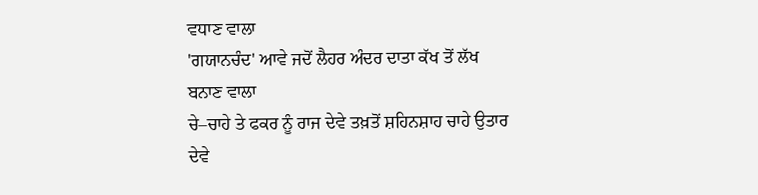ਵਧਾਣ ਵਾਲਾ
'ਗਯਾਨਚੰਦ' ਆਵੇ ਜਦੋਂ ਲੈਹਰ ਅੰਦਰ ਦਾਤਾ ਕੱਖ ਤੋਂ ਲੱਖ ਬਨਾਣ ਵਾਲਾ
ਚੇ–ਚਾਹੇ ਤੇ ਫਕਰ ਨੂੰ ਰਾਜ ਦੇਵੇ ਤਖ਼ਤੋਂ ਸ਼ਹਿਨਸ਼ਾਹ ਚਾਹੇ ਉਤਾਰ ਦੇਵੇ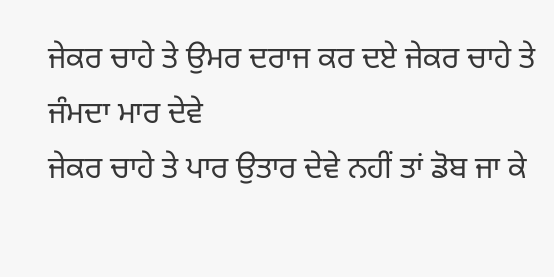ਜੇਕਰ ਚਾਹੇ ਤੇ ਉਮਰ ਦਰਾਜ ਕਰ ਦਏ ਜੇਕਰ ਚਾਹੇ ਤੇ ਜੰਮਦਾ ਮਾਰ ਦੇਵੇ
ਜੇਕਰ ਚਾਹੇ ਤੇ ਪਾਰ ਉਤਾਰ ਦੇਵੇ ਨਹੀਂ ਤਾਂ ਡੋਬ ਜਾ ਕੇ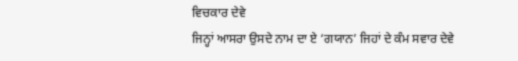ਵਿਚਕਾਰ ਦੇਵੇ
ਜਿਨ੍ਹਾਂ ਆਸਰਾ ਉਸਦੇ ਨਾਮ ਦਾ ਏ ‘ਗਯਾਨ’ ਜਿਹਾਂ ਦੇ ਕੰਮ ਸਵਾਰ ਦੇਵੇ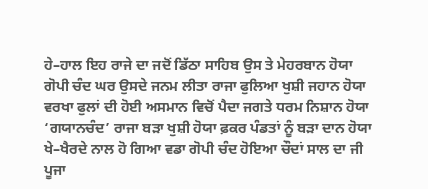ਹੇ–ਹਾਲ ਇਹ ਰਾਜੇ ਦਾ ਜਦੋਂ ਡਿੱਠਾ ਸਾਹਿਬ ਉਸ ਤੇ ਮੇਹਰਬਾਨ ਹੋਯਾ
ਗੋਪੀ ਚੰਦ ਘਰ ਉਸਦੇ ਜਨਮ ਲੀਤਾ ਰਾਜਾ ਫੁਲਿਆ ਖੁਸ਼ੀ ਜਹਾਨ ਹੋਯਾ
ਵਰਖਾ ਫੁਲਾਂ ਦੀ ਹੋਈ ਅਸਮਾਨ ਵਿਚੋਂ ਪੈਦਾ ਜਗਤੇ ਧਰਮ ਨਿਸ਼ਾਨ ਹੋਯਾ
‘ਗਯਾਨਚੰਦ’ ਰਾਜਾ ਬੜਾ ਖੁਸ਼ੀ ਹੋਯਾ ਫ਼ਕਰ ਪੰਡਤਾਂ ਨੂੰ ਬੜਾ ਦਾਨ ਹੋਯਾ
ਖੇ–ਖੈਰਦੇ ਨਾਲ ਹੋ ਗਿਆ ਵਡਾ ਗੋਪੀ ਚੰਦ ਹੋਇਆ ਚੌਦਾਂ ਸਾਲ ਦਾ ਜੀ
ਪੂਜਾ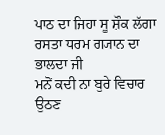ਪਾਠ ਦਾ ਜਿਹਾ ਸੂ ਸ਼ੌਕ ਲੱਗਾ ਰਸਤਾ ਧਰਮ ਗ੍ਯਾਨ ਦਾ ਭਾਲਦਾ ਜੀ
ਮਨੋਂ ਕਦੀ ਨਾ ਬੁਰੇ ਵਿਚਾਰ ਉਠਣ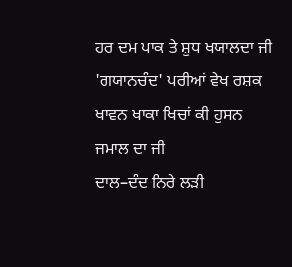ਹਰ ਦਮ ਪਾਕ ਤੇ ਸ਼ੁਧ ਖਯਾਲਦਾ ਜੀ
'ਗਯਾਨਚੰਦ' ਪਰੀਆਂ ਵੇਖ ਰਸ਼ਕ ਖਾਵਨ ਖਾਕਾ ਖਿਚਾਂ ਕੀ ਹੁਸਨ ਜਮਾਲ ਦਾ ਜੀ
ਦਾਲ–ਦੰਦ ਨਿਰੇ ਲੜੀ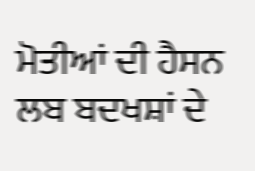ਮੋਤੀਆਂ ਦੀ ਹੈਸਨ ਲਬ ਬਦਖਸ਼ਾਂ ਦੇ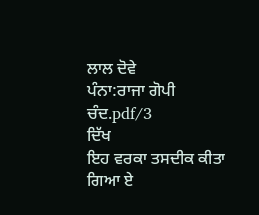ਲਾਲ ਦੋਵੇ
ਪੰਨਾ:ਰਾਜਾ ਗੋਪੀ ਚੰਦ.pdf/3
ਦਿੱਖ
ਇਹ ਵਰਕਾ ਤਸਦੀਕ ਕੀਤਾ ਗਿਆ ਏ